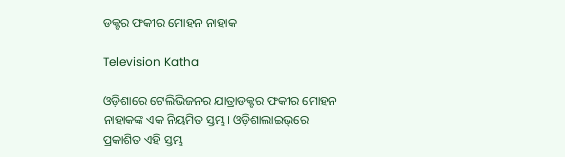ଡକ୍ଟର ଫକୀର ମୋହନ ନାହାକ

Television Katha

ଓଡ଼ିଶାରେ ଟେଲିଭିଜନର ଯାତ୍ରାଡକ୍ଟର ଫକୀର ମୋହନ ନାହାକଙ୍କ ଏକ ନିୟମିତ ସ୍ତମ୍ଭ। ଓଡ଼ିଶାଲାଇଭ୍‌ରେ ପ୍ରକାଶିତ ଏହି ସ୍ତମ୍ଭ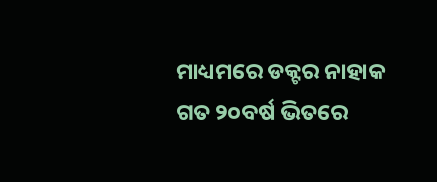ମାଧ୍ୟମରେ ଡକ୍ଟର ନାହାକ ଗତ ୨୦ବର୍ଷ ଭିତରେ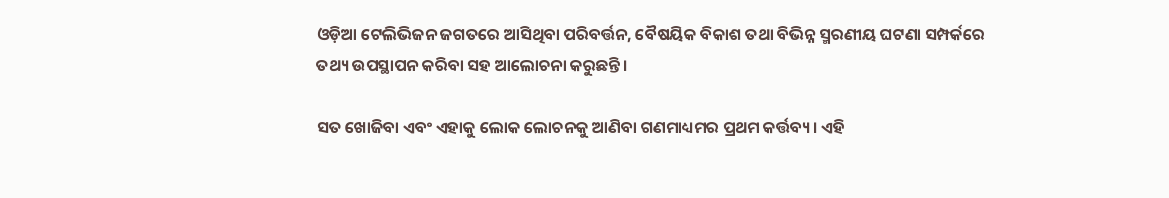ଓଡ଼ିଆ ଟେଲିଭିଜନ ଜଗତରେ ଆସିଥିବା ପରିବର୍ତ୍ତନ, ବୈଷୟିକ ବିକାଶ ତଥା ବିଭିନ୍ନ ସ୍ମରଣୀୟ ଘଟଣା ସମ୍ପର୍କରେ ତଥ୍ୟ ଉପସ୍ଥାପନ କରିବା ସହ ଆଲୋଚନା କରୁଛନ୍ତି।

ସତ ଖୋଜିବା ଏବଂ ଏହାକୁ ଲୋକ ଲୋଚନକୁ ଆଣିବା ଗଣମାଧ୍ୟମର ପ୍ରଥମ କର୍ତ୍ତବ୍ୟ। ଏହି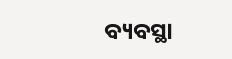ବ୍ୟବସ୍ଥା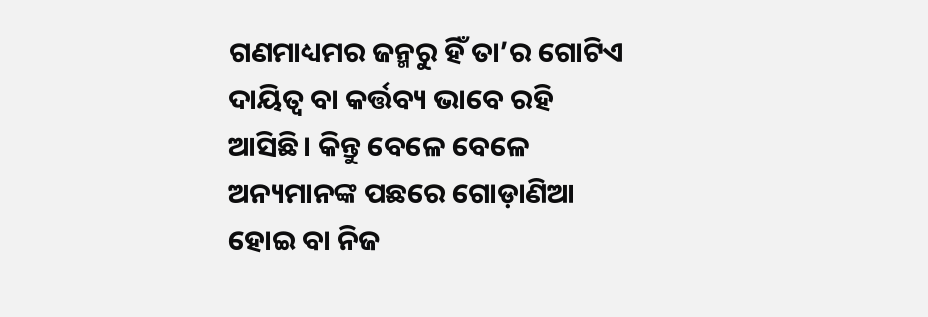ଗଣମାଧ୍ୟମର ଜନ୍ମରୁ ହିଁ ତା’ର ଗୋଟିଏ ଦାୟିତ୍ୱ ବା କର୍ତ୍ତବ୍ୟ ଭାବେ ରହି ଆସିଛି। କିନ୍ତୁ ବେଳେ ବେଳେ ଅନ୍ୟମାନଙ୍କ ପଛରେ ଗୋଡ଼ାଣିଆ ହୋଇ ବା ନିଜ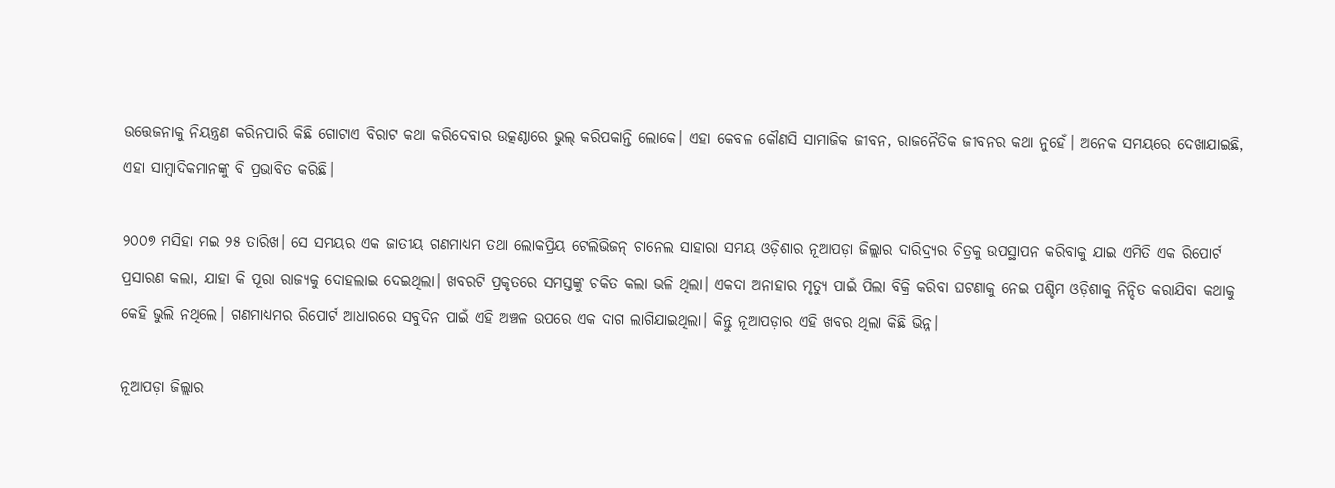ଉତ୍ତେଜନାକୁ ନିୟନ୍ତ୍ରଣ କରିନପାରି କିଛି ଗୋଟାଏ ବିରାଟ କଥା କରିଦେବାର ଉତ୍କଣ୍ଠାରେ ଭୁଲ୍ କରିପକାନ୍ତି ଲୋକେ। ଏହା କେବଳ କୌଣସି ସାମାଜିକ ଜୀବନ, ରାଜନୈତିକ ଜୀବନର କଥା ନୁହେଁ। ଅନେକ ସମୟରେ ଦେଖାଯାଇଛି, ଏହା ସାମ୍ବାଦିକମାନଙ୍କୁ ବି ପ୍ରଭାବିତ କରିଛି।

୨୦୦୭ ମସିହା ମଇ ୨୫ ତାରିଖ। ସେ ସମୟର ଏକ ଜାତୀୟ ଗଣମାଧ୍ୟମ ତଥା ଲୋକପ୍ରିୟ ଟେଲିଭିଜନ୍ ଚାନେଲ ସାହାରା ସମୟ ଓଡ଼ିଶାର ନୂଆପଡ଼ା ଜିଲ୍ଲାର ଦାରିଦ୍ର୍ୟର ଚିତ୍ରକୁ ଉପସ୍ଥାପନ କରିବାକୁ ଯାଇ ଏମିତି ଏକ ରିପୋର୍ଟ ପ୍ରସାରଣ କଲା, ଯାହା କି ପୂରା ରାଜ୍ୟକୁ ଦୋହଲାଇ ଦେଇଥିଲା। ଖବରଟି ପ୍ରକୃତରେ ସମସ୍ତଙ୍କୁ ଚକିତ କଲା ଭଳି ଥିଲା। ଏକଦା ଅନାହାର ମୃତ୍ୟୁ ପାଇଁ ପିଲା ବିକ୍ରି କରିବା ଘଟଣାକୁ ନେଇ ପଶ୍ଚିମ ଓଡ଼ିଶାକୁ ନିନ୍ଦିତ କରାଯିବା କଥାକୁ କେହି ଭୁଲି ନଥିଲେ। ଗଣମାଧ୍ୟମର ରିପୋର୍ଟ ଆଧାରରେ ସବୁଦିନ ପାଇଁ ଏହି ଅଞ୍ଚଳ ଉପରେ ଏକ ଦାଗ ଲାଗିଯାଇଥିଲା। କିନ୍ତୁ ନୂଆପଡ଼ାର ଏହି ଖବର ଥିଲା କିଛି ଭିନ୍ନ।

ନୂଆପଡ଼ା ଜିଲ୍ଲାର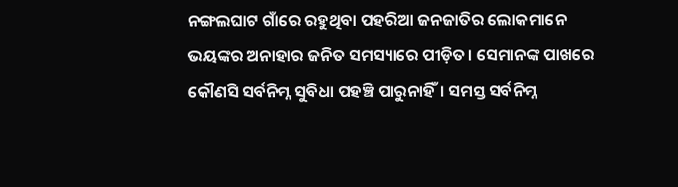ନଙ୍ଗଲଘାଟ ଗାଁରେ ରହୁଥିବା ପହରିଆ ଜନଜାତିର ଲୋକମାନେ ଭୟଙ୍କର ଅନାହାର ଜନିତ ସମସ୍ୟାରେ ପୀଡ଼ିତ। ସେମାନଙ୍କ ପାଖରେ କୌଣସି ସର୍ବନିମ୍ନ ସୁବିଧା ପହଞ୍ଚି ପାରୁନାହିଁ। ସମସ୍ତ ସର୍ବନିମ୍ନ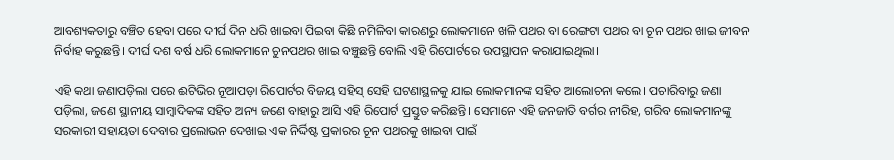ଆବଶ୍ୟକତାରୁ ବଞ୍ଚିତ ହେବା ପରେ ଦୀର୍ଘ ଦିନ ଧରି ଖାଇବା ପିଇବା କିଛି ନମିଳିବା କାରଣରୁ ଲୋକମାନେ ଖଳି ପଥର ବା ରେଙ୍ଗଟା ପଥର ବା ଚୂନ ପଥର ଖାଇ ଜୀବନ ନିର୍ବାହ କରୁଛନ୍ତି। ଦୀର୍ଘ ଦଶ ବର୍ଷ ଧରି ଲୋକମାନେ ଚୁନପଥର ଖାଇ ବଞ୍ଚୁଛନ୍ତି ବୋଲି ଏହି ରିପୋର୍ଟରେ ଉପସ୍ଥାପନ କରାଯାଇଥିଲା।

ଏହି କଥା ଜଣାପଡ଼ିଲା ପରେ ଈଟିଭିର ନୂଆପଡ଼ା ରିପୋର୍ଟର ବିଜୟ ସହିସ୍ ସେହି ଘଟଣାସ୍ଥଳକୁ ଯାଇ ଲୋକମାନଙ୍କ ସହିତ ଆଲୋଚନା କଲେ। ପଚାରିବାରୁ ଜଣା ପଡ଼ିଲା, ଜଣେ ସ୍ଥାନୀୟ ସାମ୍ବାଦିକଙ୍କ ସହିତ ଅନ୍ୟ ଜଣେ ବାହାରୁ ଆସି ଏହି ରିପୋର୍ଟ ପ୍ରସ୍ତୁତ କରିଛନ୍ତି। ସେମାନେ ଏହି ଜନଜାତି ବର୍ଗର ନୀରିହ, ଗରିବ ଲୋକମାନଙ୍କୁ ସରକାରୀ ସହାୟତା ଦେବାର ପ୍ରଲୋଭନ ଦେଖାଇ ଏକ ନିର୍ଦ୍ଦିଷ୍ଟ ପ୍ରକାରର ଚୂନ ପଥରକୁ ଖାଇବା ପାଇଁ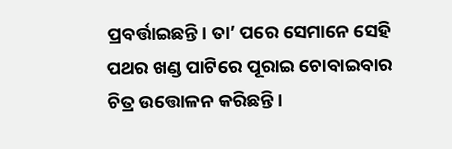ପ୍ରବର୍ତ୍ତାଇଛନ୍ତି। ତା’ ପରେ ସେମାନେ ସେହି ପଥର ଖଣ୍ଡ ପାଟିରେ ପୂରାଇ ଚୋବାଇବାର ଚିତ୍ର ଉତ୍ତୋଳନ କରିଛନ୍ତି।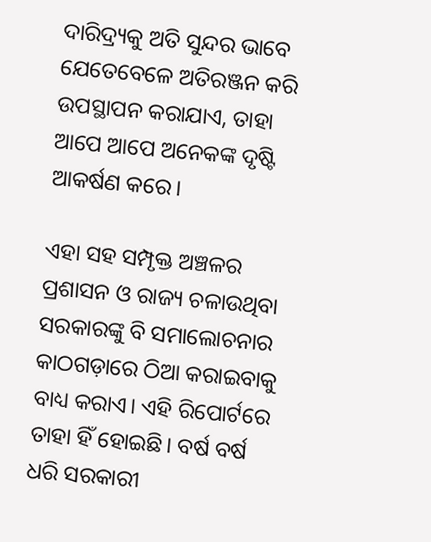ଦାରିଦ୍ର୍ୟକୁ ଅତି ସୁନ୍ଦର ଭାବେ ଯେତେବେଳେ ଅତିରଞ୍ଜନ କରି ଉପସ୍ଥାପନ କରାଯାଏ, ତାହା ଆପେ ଆପେ ଅନେକଙ୍କ ଦୃଷ୍ଟି ଆକର୍ଷଣ କରେ।

ଏହା ସହ ସମ୍ପୃକ୍ତ ଅଞ୍ଚଳର ପ୍ରଶାସନ ଓ ରାଜ୍ୟ ଚଳାଉଥିବା ସରକାରଙ୍କୁ ବି ସମାଲୋଚନାର କାଠଗଡ଼ାରେ ଠିଆ କରାଇବାକୁ ବାଧ୍ୟ କରାଏ। ଏହି ରିପୋର୍ଟରେ ତାହା ହିଁ ହୋଇଛି। ବର୍ଷ ବର୍ଷ ଧରି ସରକାରୀ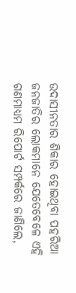ଉଦାସୀନତାର ଶିକାର ହୋଇଥିବା ପହରିଆ ଜନଜାତିର ଲୋକମାନେ ଯେତେବେଳେ ଏହି ଗଣମାଧ୍ୟମ ରିପୋର୍ଟ ସମ୍ପର୍କରେ ଜାଣିଲେ,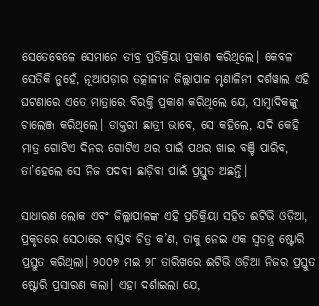ସେତେବେଳେ ସେମାନେ ତୀବ୍ର ପ୍ରତିକ୍ରିୟା ପ୍ରକାଶ କରିଥିଲେ। କେବଳ ସେତିକି ନୁହେଁ, ନୂଆପଡ଼ାର ତତ୍କାଳୀନ ଜିଲ୍ଲାପାଳ ମୃଣାଳିନୀ ଦର୍ଶୱାଲ ଏହି ଘଟଣାରେ ଏତେ ମାତ୍ରାରେ ବିରକ୍ତି ପ୍ରକାଶ କରିଥିଲେ ଯେ, ସାମ୍ବାଦିକଙ୍କୁ ଚାଲେଞ୍ଜ କରିଥିଲେ। ଡାକ୍ତରୀ ଛାତ୍ରୀ ଭାବେ, ସେ କହିଲେ, ଯଦି କେହି ମାତ୍ର ଗୋଟିଏ ଦିନର ଗୋଟିଏ ଥର ପାଇଁ ପଥର ଖାଇ ବଞ୍ଚି ପାରିବ, ତା’ହେଲେ ସେ ନିଜ ପଦବୀ ଛାଡ଼ିବା ପାଇଁ ପ୍ରସ୍ତୁତ ଅଛନ୍ତି।

ସାଧାରଣ ଲୋକ ଏବଂ ଜିଲ୍ଲାପାଳଙ୍କ ଏହି ପ୍ରତିକ୍ରିୟା ସହିତ ଈଟିଭି ଓଡ଼ିଆ, ପ୍ରକୃତରେ ସେଠାରେ ବାସ୍ତବ ଚିତ୍ର କ’ଣ, ତାକୁ ନେଇ ଏକ ସ୍ୱତନ୍ତ୍ର ଷ୍ଟୋରି ପ୍ରସ୍ତୁତ କରିଥିଲା। ୨୦୦୭ ମଇ ୨୮ ତାରିଖରେ ଈଟିଭି ଓଡ଼ିଆ ନିଜର ପ୍ରସ୍ତୁତ ଷ୍ଟୋରି ପ୍ରସାରଣ କଲା। ଏହା ଦର୍ଶାଇଲା ଯେ,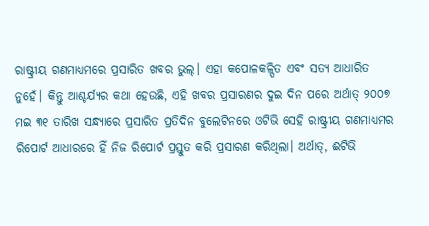ରାଷ୍ଟ୍ରୀୟ ଗଣମାଧ୍ୟମରେ ପ୍ରସାରିତ ଖବର ଭୁଲ୍। ଏହା କପୋଳକଳ୍ପିତ ଏବଂ ସତ୍ୟ ଆଧାରିତ ନୁହେଁ। କିନ୍ତୁ ଆଶ୍ଚର୍ଯ୍ୟର କଥା ହେଉଛି, ଏହି ଖବର ପ୍ରସାରଣର ଦୁଇ ଦିନ ପରେ ଅର୍ଥାତ୍ ୨୦୦୭ ମଇ ୩୧ ତାରିଖ ସନ୍ଧ୍ୟାରେ ପ୍ରସାରିତ ପ୍ରତିଦିନ ବୁଲେଟିନରେ ଓଟିଭି ସେହି ରାଷ୍ଟ୍ରୀୟ ଗଣମାଧ୍ୟମର ରିପୋର୍ଟ ଆଧାରରେ ହିଁ ନିଜ ରିପୋର୍ଟ ପ୍ରସ୍ତୁତ କରି ପ୍ରସାରଣ କରିଥିଲା। ଅର୍ଥାତ୍, ଈଟିଭି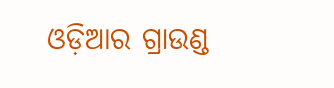ଓଡ଼ିଆର ଗ୍ରାଉଣ୍ଡ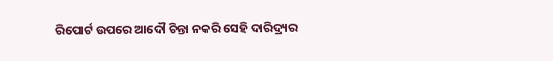ରିପୋର୍ଟ ଉପରେ ଆଦୌ ଚିନ୍ତା ନକରି ସେହି ଦାରିଦ୍ର୍ୟର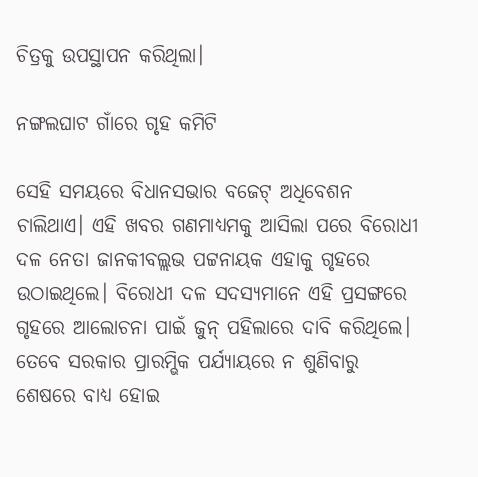ଚିତ୍ରକୁ ଉପସ୍ଥାପନ କରିଥିଲା।

ନଙ୍ଗଲଘାଟ ଗାଁରେ ଗୃହ କମିଟି

ସେହି ସମୟରେ ବିଧାନସଭାର ବଜେଟ୍ ଅଧିବେଶନ ଚାଲିଥାଏ। ଏହି ଖବର ଗଣମାଧ୍ୟମକୁ ଆସିଲା ପରେ ବିରୋଧୀ ଦଳ ନେତା ଜାନକୀବଲ୍ଲଭ ପଟ୍ଟନାୟକ ଏହାକୁ ଗୃହରେ ଉଠାଇଥିଲେ। ବିରୋଧୀ ଦଳ ସଦସ୍ୟମାନେ ଏହି ପ୍ରସଙ୍ଗରେ ଗୃହରେ ଆଲୋଚନା ପାଇଁ ଜୁନ୍ ପହିଲାରେ ଦାବି କରିଥିଲେ। ତେବେ ସରକାର ପ୍ରାରମ୍ଭିକ ପର୍ଯ୍ୟାୟରେ ନ ଶୁଣିବାରୁ ଶେଷରେ ବାଧ୍ୟ ହୋଇ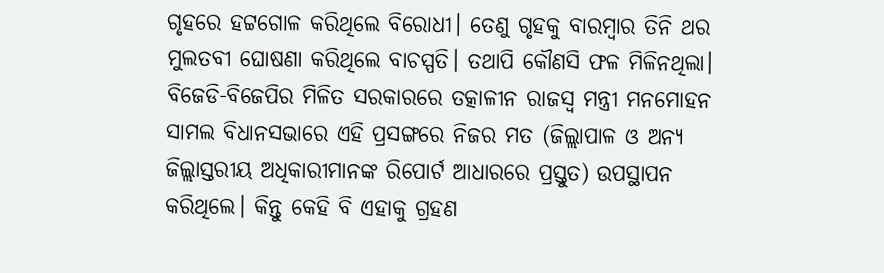ଗୃହରେ ହଟ୍ଟଗୋଳ କରିଥିଲେ ବିରୋଧୀ। ତେଣୁ ଗୃହକୁ ବାରମ୍ବାର ତିନି ଥର ମୁଲତବୀ ଘୋଷଣା କରିଥିଲେ ବାଚସ୍ପତି। ତଥାପି କୌଣସି ଫଳ ମିଳିନଥିଲା। ବିଜେଡି-ବିଜେପିର ମିଳିତ ସରକାରରେ ତତ୍କାଳୀନ ରାଜସ୍ୱ ମନ୍ତ୍ରୀ ମନମୋହନ ସାମଲ ବିଧାନସଭାରେ ଏହି ପ୍ରସଙ୍ଗରେ ନିଜର ମତ (ଜିଲ୍ଲାପାଳ ଓ ଅନ୍ୟ ଜିଲ୍ଲାସ୍ତରୀୟ ଅଧିକାରୀମାନଙ୍କ ରିପୋର୍ଟ ଆଧାରରେ ପ୍ରସ୍ତୁତ) ଉପସ୍ଥାପନ କରିଥିଲେ। କିନ୍ତୁ କେହି ବି ଏହାକୁ ଗ୍ରହଣ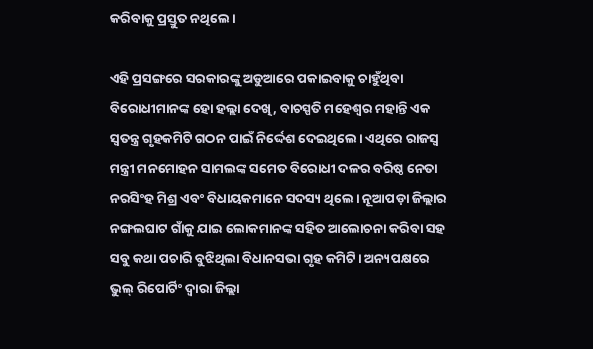କରିବାକୁ ପ୍ରସ୍ତୁତ ନଥିଲେ।

ଏହି ପ୍ରସଙ୍ଗରେ ସରକାରଙ୍କୁ ଅଡୁଆରେ ପକାଇବାକୁ ଚାହୁଁଥିବା ବିରୋଧୀମାନଙ୍କ ହୋ ହଲ୍ଲା ଦେଖି, ବାଚସ୍ପତି ମହେଶ୍ୱର ମହାନ୍ତି ଏକ ସ୍ୱତନ୍ତ୍ର ଗୃହକମିଟି ଗଠନ ପାଇଁ ନିର୍ଦ୍ଦେଶ ଦେଇଥିଲେ। ଏଥିରେ ରାଜସ୍ୱ ମନ୍ତ୍ରୀ ମନମୋହନ ସାମଲଙ୍କ ସମେତ ବିରୋଧୀ ଦଳର ବରିଷ୍ଠ ନେତା ନରସିଂହ ମିଶ୍ର ଏବଂ ବିଧାୟକମାନେ ସଦସ୍ୟ ଥିଲେ। ନୂଆପଡ଼ା ଜିଲ୍ଲାର ନଙ୍ଗଲଘାଟ ଗାଁକୁ ଯାଇ ଲୋକମାନଙ୍କ ସହିତ ଆଲୋଚନା କରିବା ସହ ସବୁ କଥା ପଚାରି ବୁଝିଥିଲା ବିଧାନସଭା ଗୃହ କମିଟି। ଅନ୍ୟପକ୍ଷରେ ଭୁଲ୍ ରିପୋର୍ଟିଂ ଦ୍ୱାରା ଜିଲ୍ଲା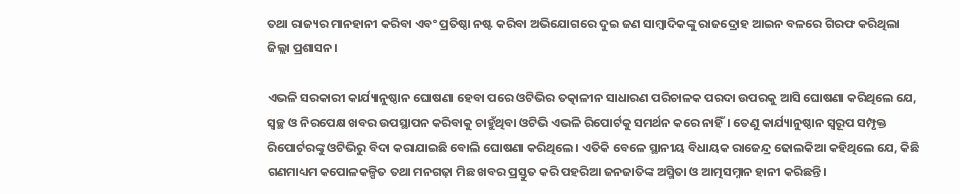ତଥା ରାଜ୍ୟର ମାନହାନୀ କରିବା ଏବଂ ପ୍ରତିଷ୍ଠା ନଷ୍ଟ କରିବା ଅଭିଯୋଗରେ ଦୁଇ ଜଣ ସାମ୍ବାଦିକଙ୍କୁ ରାଜଦ୍ରୋହ ଆଇନ ବଳରେ ଗିରଫ କରିଥିଲା ଜିଲ୍ଲା ପ୍ରଶାସନ।

ଏଭଳି ସରକାରୀ କାର୍ଯ୍ୟାନୁଷ୍ଠାନ ଘୋଷଣା ହେବା ପରେ ଓଟିଭିର ତତ୍କାଳୀନ ସାଧାରଣ ପରିଚାଳକ ପରଦା ଉପରକୁ ଆସି ଘୋଷଣା କରିଥିଲେ ଯେ, ସ୍ୱଚ୍ଛ ଓ ନିରପେକ୍ଷ ଖବର ଉପସ୍ଥାପନ କରିବାକୁ ଚାହୁଁଥିବା ଓଟିଭି ଏଭଳି ରିପୋର୍ଟକୁ ସମର୍ଥନ କରେ ନାହିଁ। ତେଣୁ କାର୍ଯ୍ୟାନୁଷ୍ଠାନ ସ୍ୱରୂପ ସମ୍ପୃକ୍ତ ରିପୋର୍ଟରଙ୍କୁ ଓଟିଭିରୁ ବିଦା କରାଯାଇଛି ବୋଲି ଘୋଷଣା କରିଥିଲେ। ଏତିକି ବେଳେ ସ୍ଥାନୀୟ ବିଧାୟକ ରାଜେନ୍ଦ୍ର ଢୋଲକିଆ କହିଥିଲେ ଯେ, କିଛି ଗଣମାଧ୍ୟମ କପୋଳକଳ୍ପିତ ତଥା ମନଗଢ଼ା ମିଛ ଖବର ପ୍ରସ୍ତୁତ କରି ପହରିଆ ଜନଜାତିଙ୍କ ଅସ୍ମିତା ଓ ଆତ୍ମସମ୍ନାନ ହାନୀ କରିଛନ୍ତି।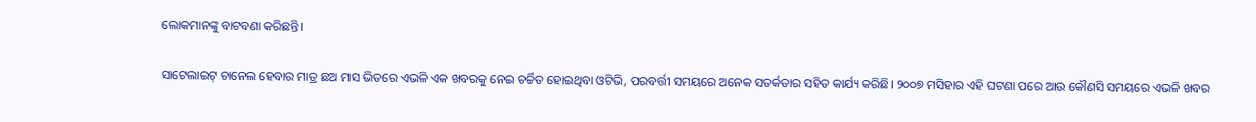ଲୋକମାନଙ୍କୁ ବାଟବଣା କରିଛନ୍ତି।

ସାଟେଲାଇଟ୍ ଚାନେଲ ହେବାର ମାତ୍ର ଛଅ ମାସ ଭିତରେ ଏଭଳି ଏକ ଖବରକୁ ନେଇ ଚର୍ଚ୍ଚିତ ହୋଇଥିବା ଓଟିଭି, ପରବର୍ତ୍ତୀ ସମୟରେ ଅନେକ ସତର୍କତାର ସହିତ କାର୍ଯ୍ୟ କରିଛି। ୨୦୦୭ ମସିହାର ଏହି ଘଟଣା ପରେ ଆଉ କୌଣସି ସମୟରେ ଏଭଳି ଖବର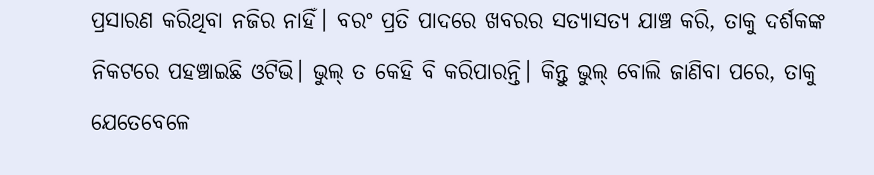ପ୍ରସାରଣ କରିଥିବା ନଜିର ନାହିଁ। ବରଂ ପ୍ରତି ପାଦରେ ଖବରର ସତ୍ୟାସତ୍ୟ ଯାଞ୍ଚ କରି, ତାକୁ ଦର୍ଶକଙ୍କ ନିକଟରେ ପହଞ୍ଚାଇଛି ଓଟିଭି। ଭୁଲ୍ ତ କେହି ବି କରିପାରନ୍ତି। କିନ୍ତୁ ଭୁଲ୍ ବୋଲି ଜାଣିବା ପରେ, ତାକୁ ଯେତେବେଳେ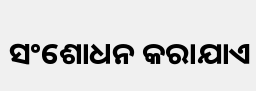ସଂଶୋଧନ କରାଯାଏ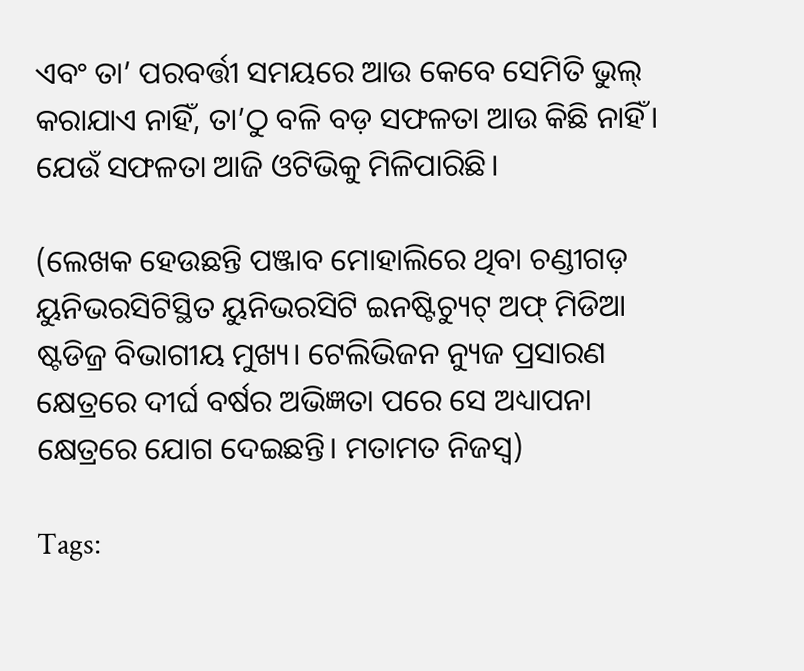ଏବଂ ତା’ ପରବର୍ତ୍ତୀ ସମୟରେ ଆଉ କେବେ ସେମିତି ଭୁଲ୍ କରାଯାଏ ନାହିଁ, ତା’ଠୁ ବଳି ବଡ଼ ସଫଳତା ଆଉ କିଛି ନାହିଁ। ଯେଉଁ ସଫଳତା ଆଜି ଓଟିଭିକୁ ମିଳିପାରିଛି।

(ଲେଖକ ହେଉଛନ୍ତି ପଞ୍ଜାବ ମୋହାଲିରେ ଥିବା ଚଣ୍ଡୀଗଡ଼ ୟୁନିଭରସିଟିସ୍ଥିତ ୟୁନିଭରସିଟି ଇନଷ୍ଟିଚ୍ୟୁଟ୍ ଅଫ୍ ମିଡିଆ ଷ୍ଟଡିଜ୍ର ବିଭାଗୀୟ ମୁଖ୍ୟ। ଟେଲିଭିଜନ ନ୍ୟୁଜ ପ୍ରସାରଣ କ୍ଷେତ୍ରରେ ଦୀର୍ଘ ବର୍ଷର ଅଭିଜ୍ଞତା ପରେ ସେ ଅଧ୍ୟାପନା କ୍ଷେତ୍ରରେ ଯୋଗ ଦେଇଛନ୍ତି। ମତାମତ ନିଜସ୍ୱ)

Tags: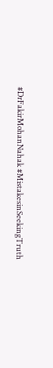#DrFakirMohanNahak #MistakesinSeekingTruth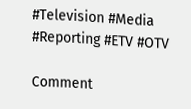#Television #Media #Reporting #ETV #OTV

Comment